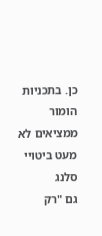כן. בתכניות הומור ממציאים לא מעט ביטויי סלנג
גם "רק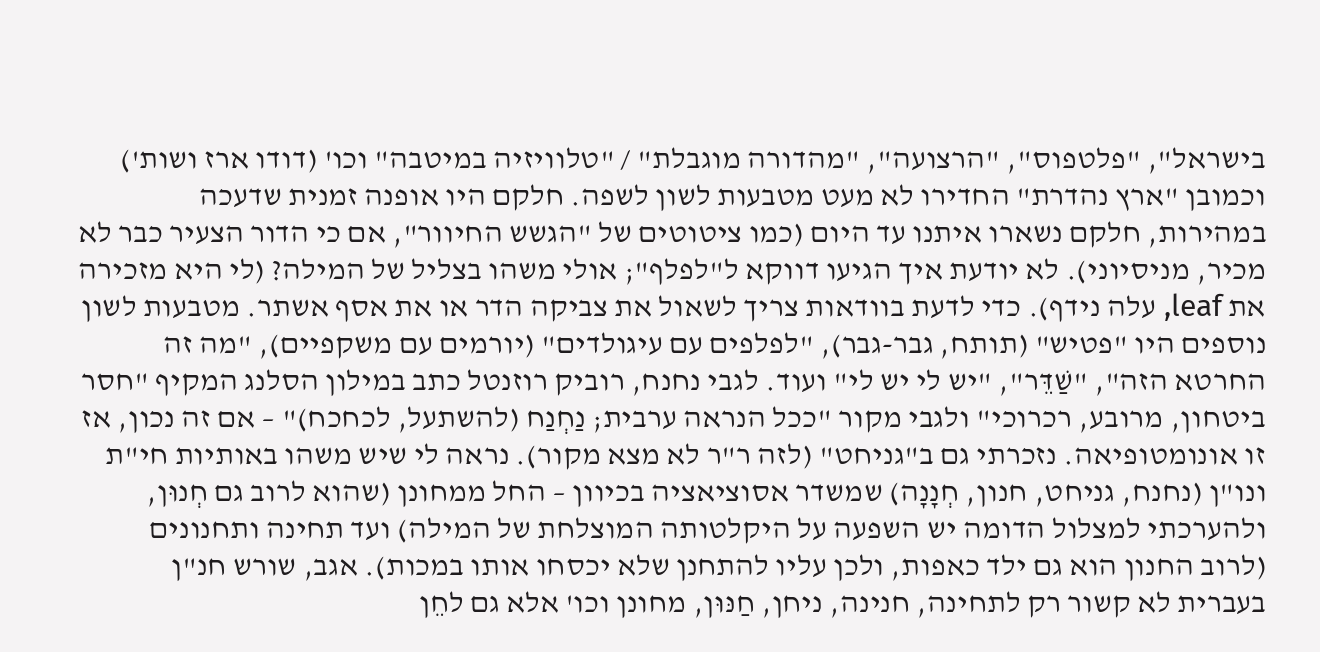בישראל", "פלטפוס", "הרצועה", "מהדורה מוגבלת" / "טלוויזיה במיטבה" וכו' (דודו ארז ושות') וכמובן "ארץ נהדרת" החדירו לא מעט מטבעות לשון לשפה. חלקם היו אופנה זמנית שדעכה במהירות, חלקם נשארו איתנו עד היום (כמו ציטוטים של "הגשש החיוור", אם כי הדור הצעיר כבר לא מכיר, מניסיוני). לא יודעת איך הגיעו דווקא ל"לפלף"; אולי משהו בצליל של המילה? (לי היא מזכירה את leaf, עלה נידף). כדי לדעת בוודאות צריך לשאול את צביקה הדר או את אסף אשתר. מטבעות לשון נוספים היו "פטיש" (תותח, גבר-גבר), "לפלפים עם עיגולדים" (יורמים עם משקפיים), "מה זה החרטא הזה", "שַׁדֵּר", "יש לי יש לי" ועוד. לגבי נחנח, רוביק רוזנטל כתב במילון הסלנג המקיף "חסר ביטחון, מרובע, רכרוכי" ולגבי מקור "ככל הנראה ערבית; נַחְנַח (להשתעל, לכחכח)" – אם זה נכון, אז זו אונומטופיאה. נזכרתי גם ב"גניחט" (לזה ר"ר לא מצא מקור). נראה לי שיש משהו באותיות חי"ת ונו"ן (נחנח, גניחט, חנון, חְנָנָה) שמשדר אסוציאציה בכיוון – החל ממחונן (שהוא לרוב גם חְנוּן, ולהערכתי למצלול הדומה יש השפעה על היקלטותה המוצלחת של המילה) ועד תחינה ותחנונים (לרוב החנון הוא גם ילד כאפות, ולכן עליו להתחנן שלא יכסחו אותו במכות). אגב, שורש חנ"ן בעברית לא קשור רק לתחינה, חנינה, ניחן, חַנּוּן, מחונן וכו' אלא גם לחֵן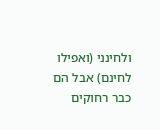ולחינני (ואפילו לחינם) אבל הם כבר רחוקים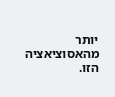יותר מהאסוציאציה הזו.